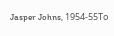Jasper Johns, 1954-55Το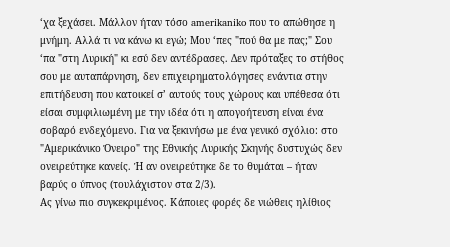‘χα ξεχάσει. Μάλλον ήταν τόσο amerikaniko που το απώθησε η μνήμη. Αλλά τι να κάνω κι εγώ; Μου ‘πες "πού θα με πας;" Σου ‘πα "στη Λυρική" κι εσύ δεν αντέδρασες. Δεν πρόταξες το στήθος σου με αυταπάρνηση, δεν επιχειρηματολόγησες ενάντια στην επιτήδευση που κατοικεί σ’ αυτούς τους χώρους και υπέθεσα ότι είσαι συμφιλιωμένη με την ιδέα ότι η απογοήτευση είναι ένα σοβαρό ενδεχόμενο. Για να ξεκινήσω με ένα γενικό σχόλιο: στο "Αμερικάνικο Όνειρο" της Εθνικής Λυρικής Σκηνής δυστυχώς δεν ονειρεύτηκε κανείς. Ή αν ονειρεύτηκε δε το θυμάται – ήταν βαρύς ο ύπνος (τουλάχιστον στα 2/3).
Ας γίνω πιο συγκεκριμένος. Κάποιες φορές δε νιώθεις ηλίθιος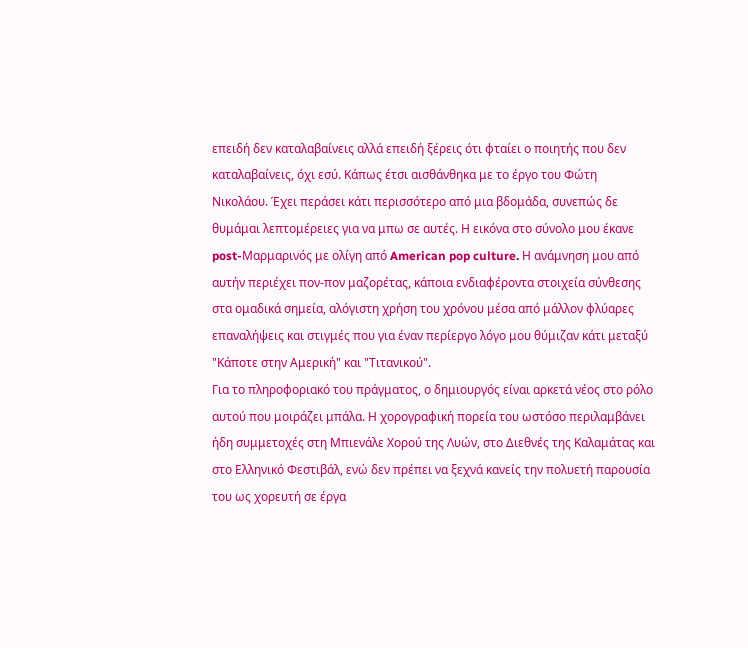επειδή δεν καταλαβαίνεις αλλά επειδή ξέρεις ότι φταίει ο ποιητής που δεν καταλαβαίνεις, όχι εσύ. Κάπως έτσι αισθάνθηκα με το έργο του Φώτη Νικολάου. Έχει περάσει κάτι περισσότερο από μια βδομάδα, συνεπώς δε θυμάμαι λεπτομέρειες για να μπω σε αυτές. Η εικόνα στο σύνολο μου έκανε post-Μαρμαρινός με ολίγη από American pop culture. Η ανάμνηση μου από αυτήν περιέχει πον-πον μαζορέτας, κάποια ενδιαφέροντα στοιχεία σύνθεσης στα ομαδικά σημεία, αλόγιστη χρήση του χρόνου μέσα από μάλλον φλύαρες επαναλήψεις και στιγμές που για έναν περίεργο λόγο μου θύμιζαν κάτι μεταξύ "Κάποτε στην Αμερική" και "Τιτανικού".
Για το πληροφοριακό του πράγματος, ο δημιουργός είναι αρκετά νέος στο ρόλο αυτού που μοιράζει μπάλα. Η χορογραφική πορεία του ωστόσο περιλαμβάνει ήδη συμμετοχές στη Μπιενάλε Χορού της Λυών, στο Διεθνές της Καλαμάτας και στο Ελληνικό Φεστιβάλ, ενώ δεν πρέπει να ξεχνά κανείς την πολυετή παρουσία του ως χορευτή σε έργα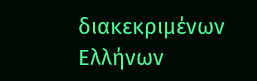διακεκριμένων Ελλήνων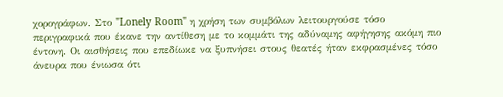χορογράφων. Στο "Lonely Room" η χρήση των συμβόλων λειτουργούσε τόσο περιγραφικά που έκανε την αντίθεση με το κομμάτι της αδύναμης αφήγησης ακόμη πιο έντονη. Οι αισθήσεις που επεδίωκε να ξυπνήσει στους θεατές ήταν εκφρασμένες τόσο άνευρα που ένιωσα ότι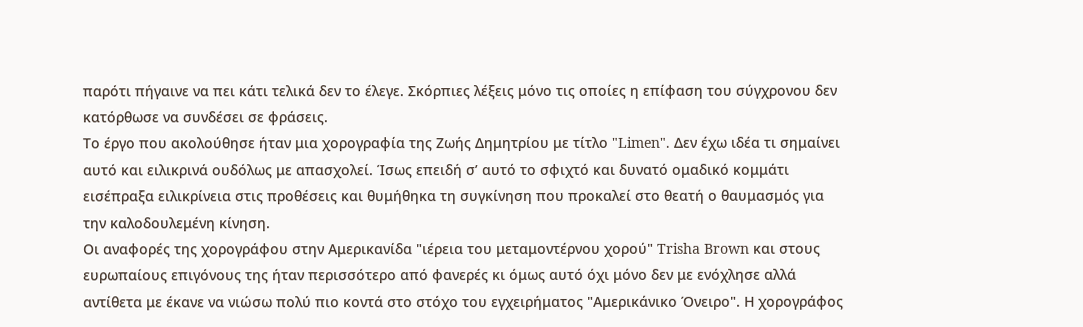παρότι πήγαινε να πει κάτι τελικά δεν το έλεγε. Σκόρπιες λέξεις μόνο τις οποίες η επίφαση του σύγχρονου δεν κατόρθωσε να συνδέσει σε φράσεις.
Το έργο που ακολούθησε ήταν μια χορογραφία της Ζωής Δημητρίου με τίτλο "Limen". Δεν έχω ιδέα τι σημαίνει αυτό και ειλικρινά ουδόλως με απασχολεί. Ίσως επειδή σ’ αυτό το σφιχτό και δυνατό ομαδικό κομμάτι εισέπραξα ειλικρίνεια στις προθέσεις και θυμήθηκα τη συγκίνηση που προκαλεί στο θεατή ο θαυμασμός για την καλοδουλεμένη κίνηση.
Οι αναφορές της χορογράφου στην Αμερικανίδα "ιέρεια του μεταμοντέρνου χορού" Trisha Brown και στους ευρωπαίους επιγόνους της ήταν περισσότερο από φανερές κι όμως αυτό όχι μόνο δεν με ενόχλησε αλλά αντίθετα με έκανε να νιώσω πολύ πιο κοντά στο στόχο του εγχειρήματος "Αμερικάνικο Όνειρο". Η χορογράφος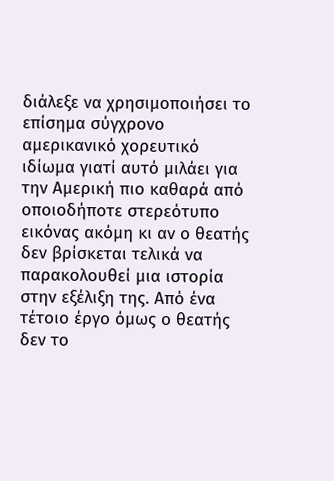διάλεξε να χρησιμοποιήσει το επίσημα σύγχρονο αμερικανικό χορευτικό ιδίωμα γιατί αυτό μιλάει για την Αμερική πιο καθαρά από οποιοδήποτε στερεότυπο εικόνας ακόμη κι αν ο θεατής δεν βρίσκεται τελικά να παρακολουθεί μια ιστορία στην εξέλιξη της. Από ένα τέτοιο έργο όμως ο θεατής δεν το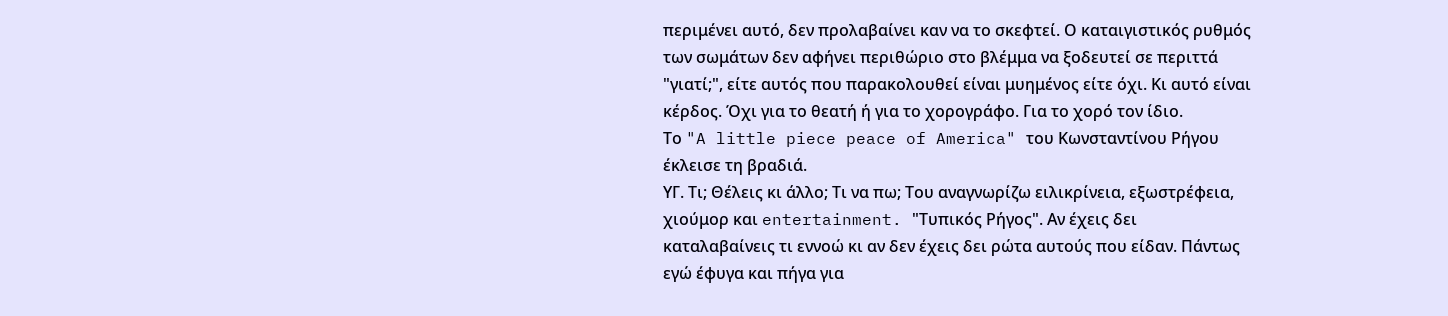περιμένει αυτό, δεν προλαβαίνει καν να το σκεφτεί. Ο καταιγιστικός ρυθμός των σωμάτων δεν αφήνει περιθώριο στο βλέμμα να ξοδευτεί σε περιττά "γιατί;", είτε αυτός που παρακολουθεί είναι μυημένος είτε όχι. Κι αυτό είναι κέρδος. Όχι για το θεατή ή για το χορογράφο. Για το χορό τον ίδιο.
Το "A little piece peace of America" του Κωνσταντίνου Ρήγου έκλεισε τη βραδιά.
ΥΓ. Τι; Θέλεις κι άλλο; Τι να πω; Του αναγνωρίζω ειλικρίνεια, εξωστρέφεια, χιούμορ και entertainment. "Τυπικός Ρήγος". Αν έχεις δει καταλαβαίνεις τι εννοώ κι αν δεν έχεις δει ρώτα αυτούς που είδαν. Πάντως εγώ έφυγα και πήγα για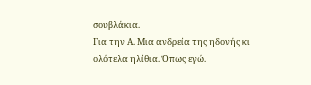σουβλάκια.
Για την Α. Μια ανδρεία της ηδονής κι ολότελα ηλίθια. Όπως εγώ.